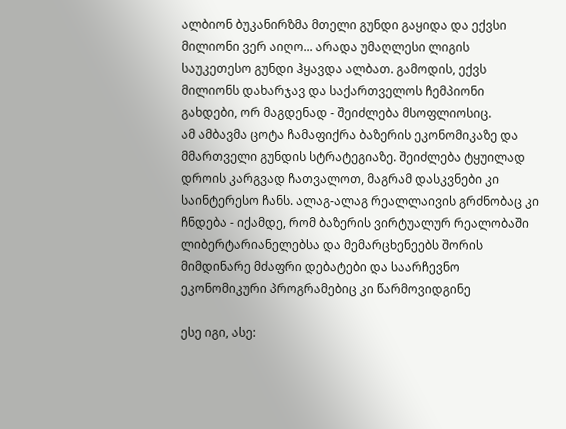ალბიონ ბუკანირზმა მთელი გუნდი გაყიდა და ექვსი მილიონი ვერ აიღო... არადა უმაღლესი ლიგის საუკეთესო გუნდი ჰყავდა ალბათ. გამოდის, ექვს მილიონს დახარჯავ და საქართველოს ჩემპიონი გახდები, ორ მაგდენად - შეიძლება მსოფლიოსიც.
ამ ამბავმა ცოტა ჩამაფიქრა ბაზერის ეკონომიკაზე და მმართველი გუნდის სტრატეგიაზე. შეიძლება ტყუილად დროის კარგვად ჩათვალოთ, მაგრამ დასკვნები კი საინტერესო ჩანს. ალაგ-ალაგ რეალლაივის გრძნობაც კი ჩნდება - იქამდე, რომ ბაზერის ვირტუალურ რეალობაში ლიბერტარიანელებსა და მემარცხენეებს შორის მიმდინარე მძაფრი დებატები და საარჩევნო ეკონომიკური პროგრამებიც კი წარმოვიდგინე

ესე იგი, ასე: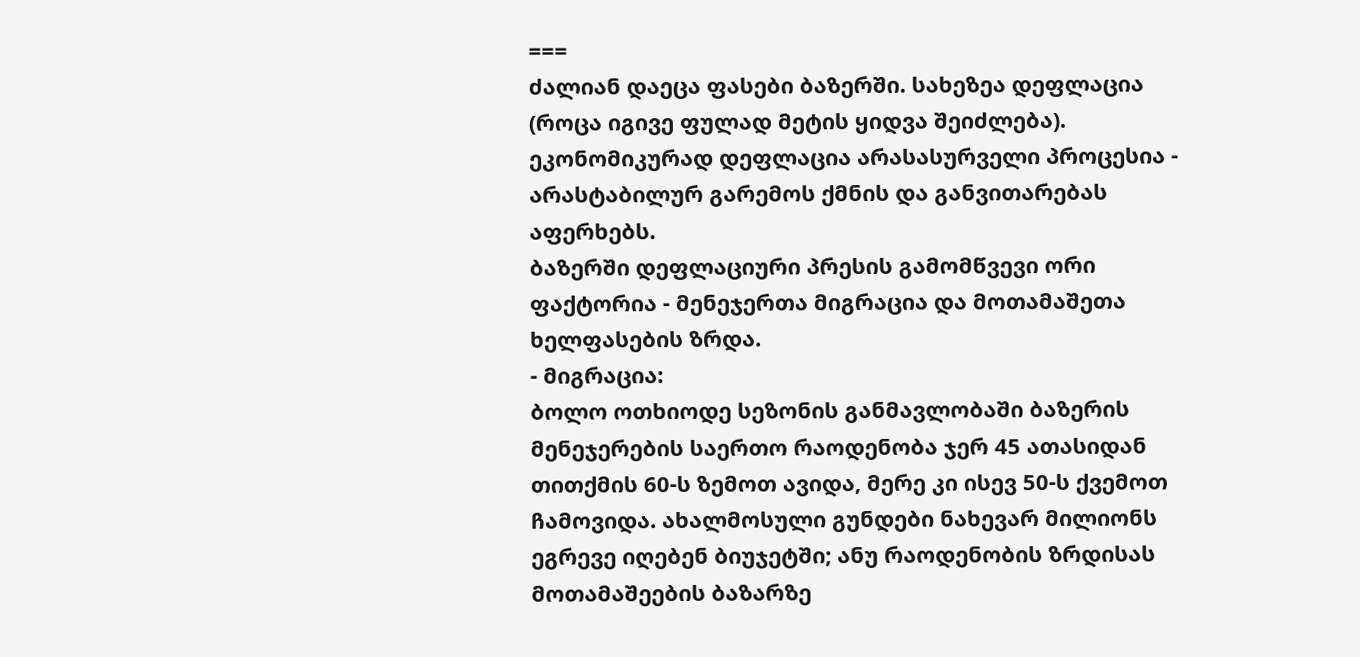===
ძალიან დაეცა ფასები ბაზერში. სახეზეა დეფლაცია (როცა იგივე ფულად მეტის ყიდვა შეიძლება). ეკონომიკურად დეფლაცია არასასურველი პროცესია - არასტაბილურ გარემოს ქმნის და განვითარებას აფერხებს.
ბაზერში დეფლაციური პრესის გამომწვევი ორი ფაქტორია - მენეჯერთა მიგრაცია და მოთამაშეთა ხელფასების ზრდა.
- მიგრაცია:
ბოლო ოთხიოდე სეზონის განმავლობაში ბაზერის მენეჯერების საერთო რაოდენობა ჯერ 45 ათასიდან თითქმის 60-ს ზემოთ ავიდა, მერე კი ისევ 50-ს ქვემოთ ჩამოვიდა. ახალმოსული გუნდები ნახევარ მილიონს ეგრევე იღებენ ბიუჯეტში; ანუ რაოდენობის ზრდისას მოთამაშეების ბაზარზე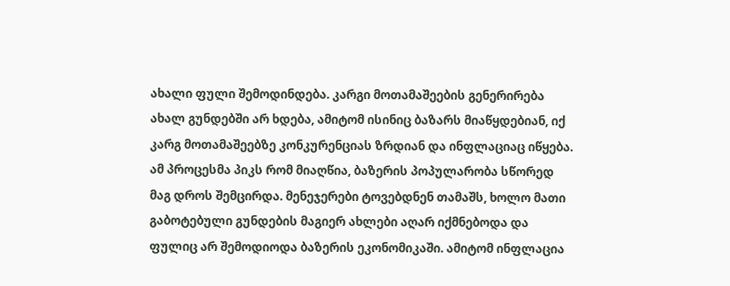ახალი ფული შემოდინდება. კარგი მოთამაშეების გენერირება ახალ გუნდებში არ ხდება, ამიტომ ისინიც ბაზარს მიაწყდებიან, იქ კარგ მოთამაშეებზე კონკურენციას ზრდიან და ინფლაციაც იწყება. ამ პროცესმა პიკს რომ მიაღწია, ბაზერის პოპულარობა სწორედ მაგ დროს შემცირდა. მენეჯერები ტოვებდნენ თამაშს, ხოლო მათი გაბოტებული გუნდების მაგიერ ახლები აღარ იქმნებოდა და ფულიც არ შემოდიოდა ბაზერის ეკონომიკაში. ამიტომ ინფლაცია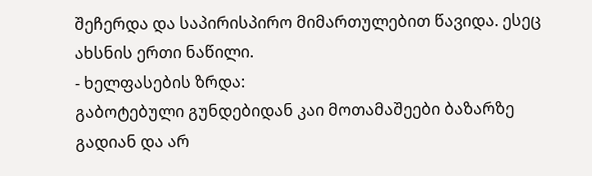შეჩერდა და საპირისპირო მიმართულებით წავიდა. ესეც ახსნის ერთი ნაწილი.
- ხელფასების ზრდა:
გაბოტებული გუნდებიდან კაი მოთამაშეები ბაზარზე გადიან და არ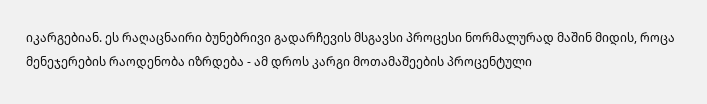იკარგებიან. ეს რაღაცნაირი ბუნებრივი გადარჩევის მსგავსი პროცესი ნორმალურად მაშინ მიდის, როცა მენეჯერების რაოდენობა იზრდება - ამ დროს კარგი მოთამაშეების პროცენტული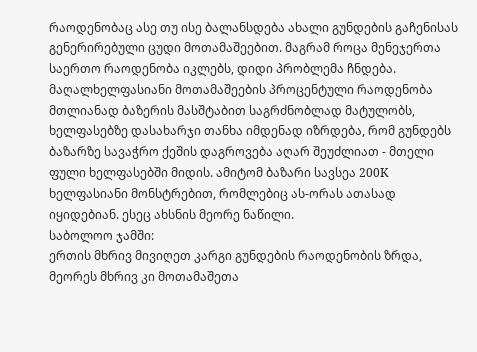რაოდენობაც ასე თუ ისე ბალანსდება ახალი გუნდების გაჩენისას გენერირებული ცუდი მოთამაშეებით. მაგრამ როცა მენეჯერთა საერთო რაოდენობა იკლებს, დიდი პრობლემა ჩნდება. მაღალხელფასიანი მოთამაშეების პროცენტული რაოდენობა მთლიანად ბაზერის მასშტაბით საგრძნობლად მატულობს, ხელფასებზე დასახარჯი თანხა იმდენად იზრდება, რომ გუნდებს ბაზარზე სავაჭრო ქეშის დაგროვება აღარ შეუძლიათ - მთელი ფული ხელფასებში მიდის. ამიტომ ბაზარი სავსეა 200K ხელფასიანი მონსტრებით, რომლებიც ას-ორას ათასად იყიდებიან. ესეც ახსნის მეორე ნაწილი.
საბოლოო ჯამში:
ერთის მხრივ მივიღეთ კარგი გუნდების რაოდენობის ზრდა, მეორეს მხრივ კი მოთამაშეთა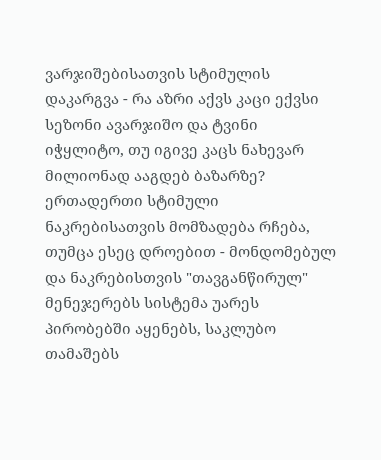ვარჯიშებისათვის სტიმულის დაკარგვა - რა აზრი აქვს კაცი ექვსი სეზონი ავარჯიშო და ტვინი იჭყლიტო, თუ იგივე კაცს ნახევარ მილიონად ააგდებ ბაზარზე? ერთადერთი სტიმული ნაკრებისათვის მომზადება რჩება, თუმცა ესეც დროებით - მონდომებულ და ნაკრებისთვის "თავგანწირულ" მენეჯერებს სისტემა უარეს პირობებში აყენებს, საკლუბო თამაშებს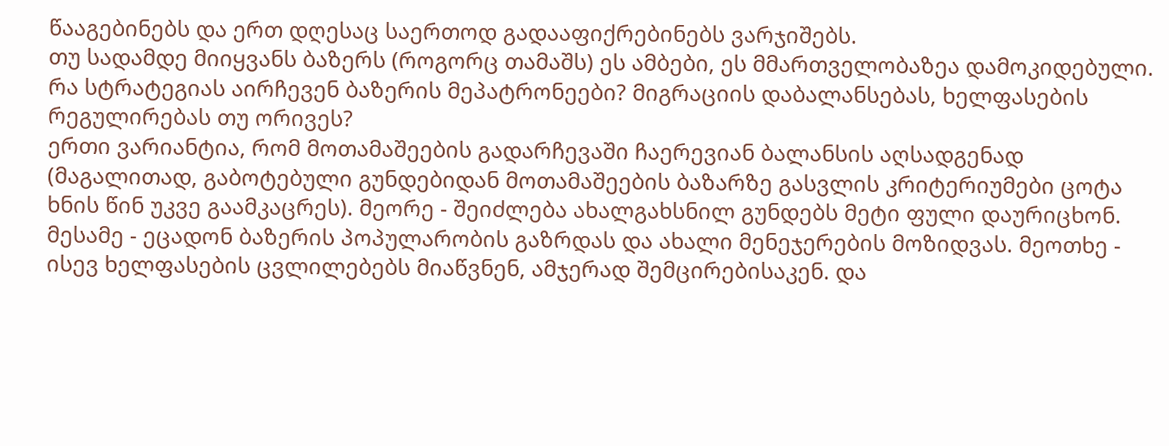წააგებინებს და ერთ დღესაც საერთოდ გადააფიქრებინებს ვარჯიშებს.
თუ სადამდე მიიყვანს ბაზერს (როგორც თამაშს) ეს ამბები, ეს მმართველობაზეა დამოკიდებული. რა სტრატეგიას აირჩევენ ბაზერის მეპატრონეები? მიგრაციის დაბალანსებას, ხელფასების რეგულირებას თუ ორივეს?
ერთი ვარიანტია, რომ მოთამაშეების გადარჩევაში ჩაერევიან ბალანსის აღსადგენად (მაგალითად, გაბოტებული გუნდებიდან მოთამაშეების ბაზარზე გასვლის კრიტერიუმები ცოტა ხნის წინ უკვე გაამკაცრეს). მეორე - შეიძლება ახალგახსნილ გუნდებს მეტი ფული დაურიცხონ. მესამე - ეცადონ ბაზერის პოპულარობის გაზრდას და ახალი მენეჯერების მოზიდვას. მეოთხე - ისევ ხელფასების ცვლილებებს მიაწვნენ, ამჯერად შემცირებისაკენ. და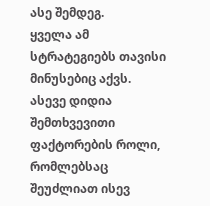ასე შემდეგ.
ყველა ამ სტრატეგიებს თავისი მინუსებიც აქვს. ასევე დიდია შემთხვევითი ფაქტორების როლი, რომლებსაც შეუძლიათ ისევ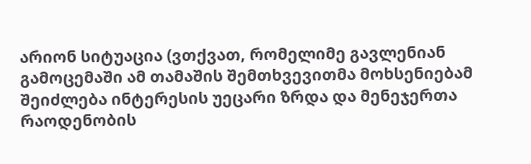არიონ სიტუაცია (ვთქვათ, რომელიმე გავლენიან გამოცემაში ამ თამაშის შემთხვევითმა მოხსენიებამ შეიძლება ინტერესის უეცარი ზრდა და მენეჯერთა რაოდენობის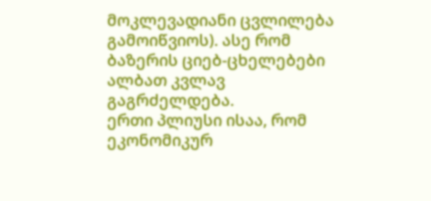მოკლევადიანი ცვლილება გამოიწვიოს). ასე რომ ბაზერის ციებ-ცხელებები ალბათ კვლავ გაგრძელდება.
ერთი პლიუსი ისაა, რომ ეკონომიკურ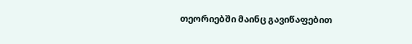თეორიებში მაინც გავიწაფებით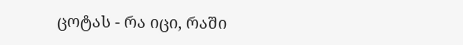ცოტას - რა იცი, რაში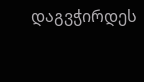დაგვჭირდეს